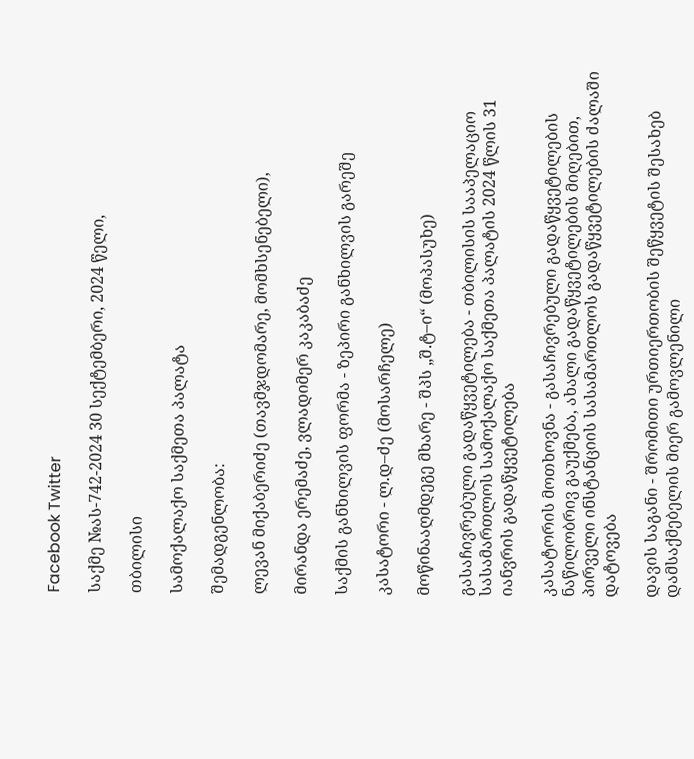Facebook Twitter

საქმე №ას-742-2024 30 სექტემბერი, 2024 წელი,

თბილისი

სამოქალაქო საქმეთა პალატა

შემადგენლობა:

ლევან მიქაბერიძე (თავმჯდომარე, მომხსენებელი),

მირანდა ერემაძე, ვლადიმერ კაკაბაძე

საქმის განხილვის ფორმა - ზეპირი განხილვის გარეშე

კასატორი - ლ.დ–ძე (მოსარჩელე)

მოწინააღმდეგე მხარე - შპს „შ.ტ–ი“ (მოპასუხე)

გასაჩივრებული გადაწყვეტილება - თბილისის სააპელაციო სასამართლოს სამოქალაქო საქმეთა პალატის 2024 წლის 31 იანვრის გადაწყვეტილება

კასატორის მოთხოვნა - გასაჩივრებული გადაწყვეტილების ნაწილობრივ გაუქმება, ახალი გადაწყვეტილების მიღებით, პირველი ინსტანციის სასამართლოს გადაწყვეტილების ძალაში დატოვება

დავის საგანი - შრომითი ურთიერთობის შეწყვეტის შესახებ დამსაქმებელის მიერ გამოვლენილი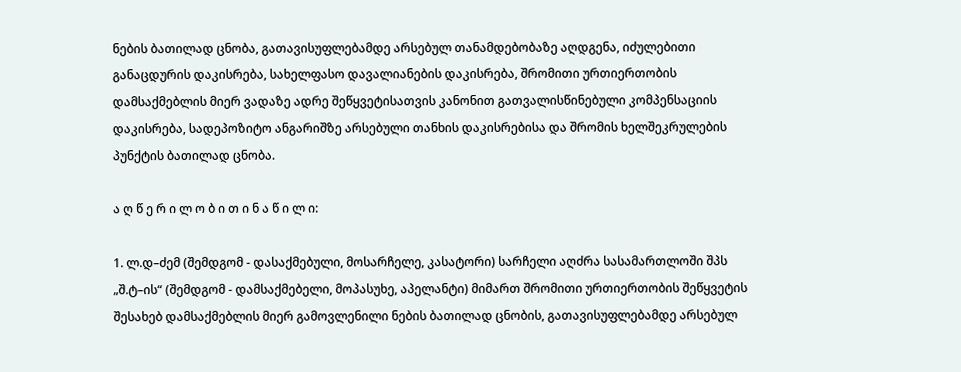ნების ბათილად ცნობა, გათავისუფლებამდე არსებულ თანამდებობაზე აღდგენა, იძულებითი განაცდურის დაკისრება, სახელფასო დავალიანების დაკისრება, შრომითი ურთიერთობის დამსაქმებლის მიერ ვადაზე ადრე შეწყვეტისათვის კანონით გათვალისწინებული კომპენსაციის დაკისრება, სადეპოზიტო ანგარიშზე არსებული თანხის დაკისრებისა და შრომის ხელშეკრულების პუნქტის ბათილად ცნობა.

ა ღ წ ე რ ი ლ ო ბ ი თ ი ნ ა წ ი ლ ი:

1. ლ.დ–ძემ (შემდგომ - დასაქმებული, მოსარჩელე, კასატორი) სარჩელი აღძრა სასამართლოში შპს „შ.ტ–ის“ (შემდგომ - დამსაქმებელი, მოპასუხე, აპელანტი) მიმართ შრომითი ურთიერთობის შეწყვეტის შესახებ დამსაქმებლის მიერ გამოვლენილი ნების ბათილად ცნობის, გათავისუფლებამდე არსებულ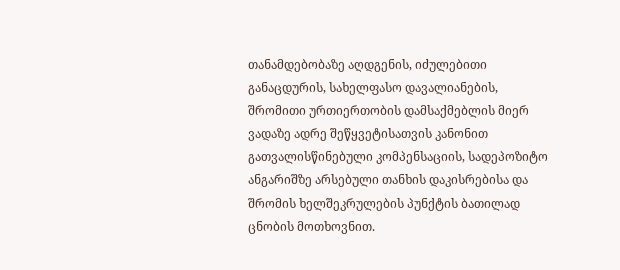თანამდებობაზე აღდგენის, იძულებითი განაცდურის, სახელფასო დავალიანების, შრომითი ურთიერთობის დამსაქმებლის მიერ ვადაზე ადრე შეწყვეტისათვის კანონით გათვალისწინებული კომპენსაციის, სადეპოზიტო ანგარიშზე არსებული თანხის დაკისრებისა და შრომის ხელშეკრულების პუნქტის ბათილად ცნობის მოთხოვნით.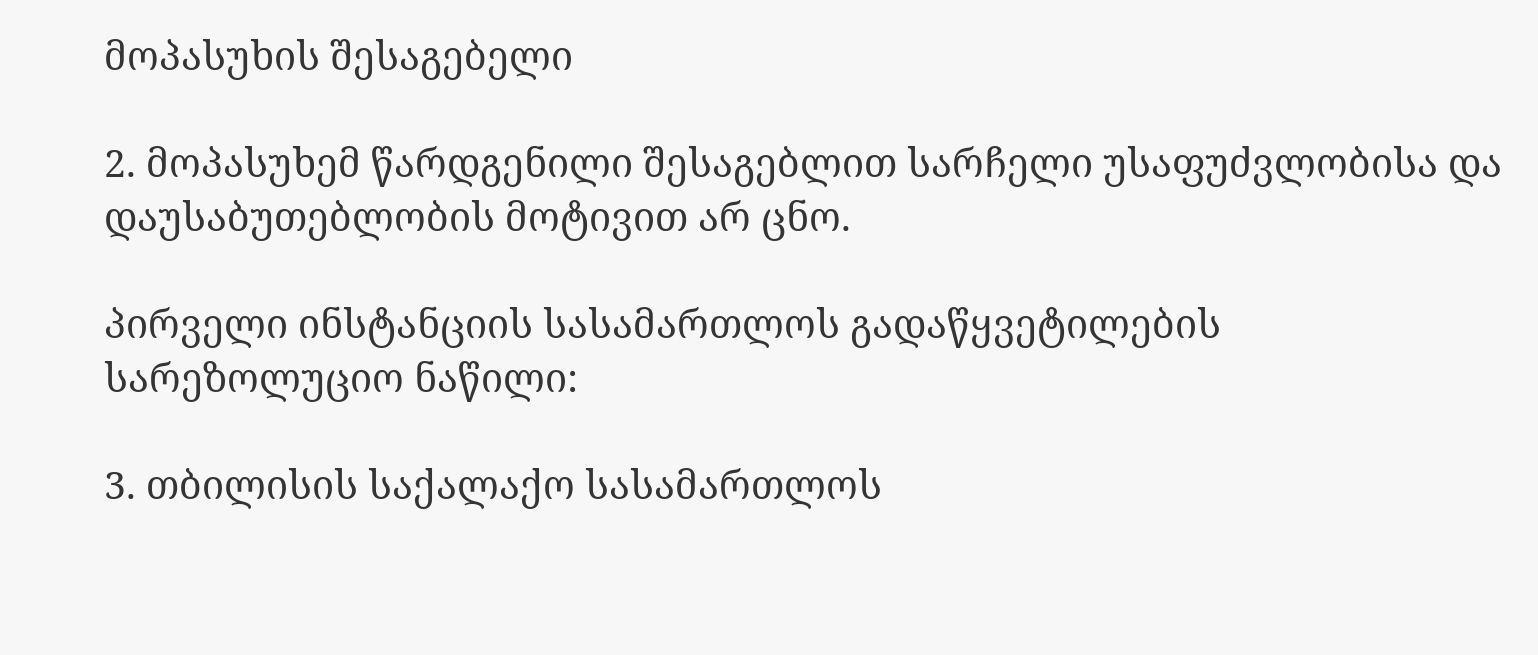მოპასუხის შესაგებელი

2. მოპასუხემ წარდგენილი შესაგებლით სარჩელი უსაფუძვლობისა და დაუსაბუთებლობის მოტივით არ ცნო.

პირველი ინსტანციის სასამართლოს გადაწყვეტილების სარეზოლუციო ნაწილი:

3. თბილისის საქალაქო სასამართლოს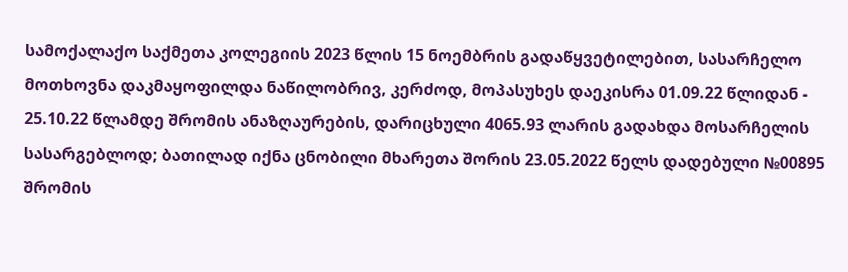სამოქალაქო საქმეთა კოლეგიის 2023 წლის 15 ნოემბრის გადაწყვეტილებით, სასარჩელო მოთხოვნა დაკმაყოფილდა ნაწილობრივ, კერძოდ, მოპასუხეს დაეკისრა 01.09.22 წლიდან - 25.10.22 წლამდე შრომის ანაზღაურების, დარიცხული 4065.93 ლარის გადახდა მოსარჩელის სასარგებლოდ; ბათილად იქნა ცნობილი მხარეთა შორის 23.05.2022 წელს დადებული №00895 შრომის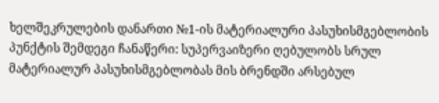ხელშეკრულების დანართი №1-ის მატერიალური პასუხისმგებლობის პუნქტის შემდეგი ჩანაწერი: სუპერვაიზერი ღებულობს სრულ მატერიალურ პასუხისმგებლობას მის ბრენდში არსებულ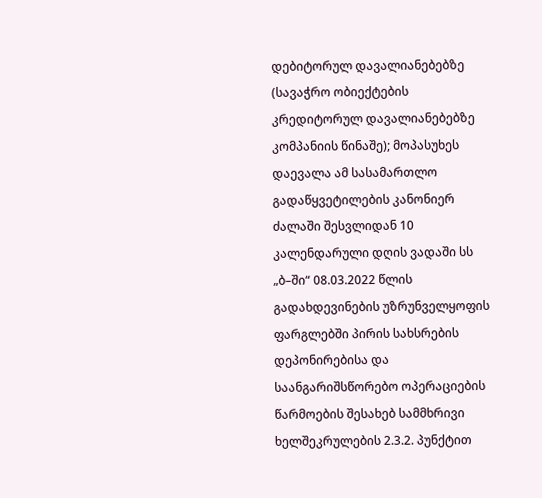დებიტორულ დავალიანებებზე (სავაჭრო ობიექტების კრედიტორულ დავალიანებებზე კომპანიის წინაშე); მოპასუხეს დაევალა ამ სასამართლო გადაწყვეტილების კანონიერ ძალაში შესვლიდან 10 კალენდარული დღის ვადაში სს „ბ–ში“ 08.03.2022 წლის გადახდევინების უზრუნველყოფის ფარგლებში პირის სახსრების დეპონირებისა და საანგარიშსწორებო ოპერაციების წარმოების შესახებ სამმხრივი ხელშეკრულების 2.3.2. პუნქტით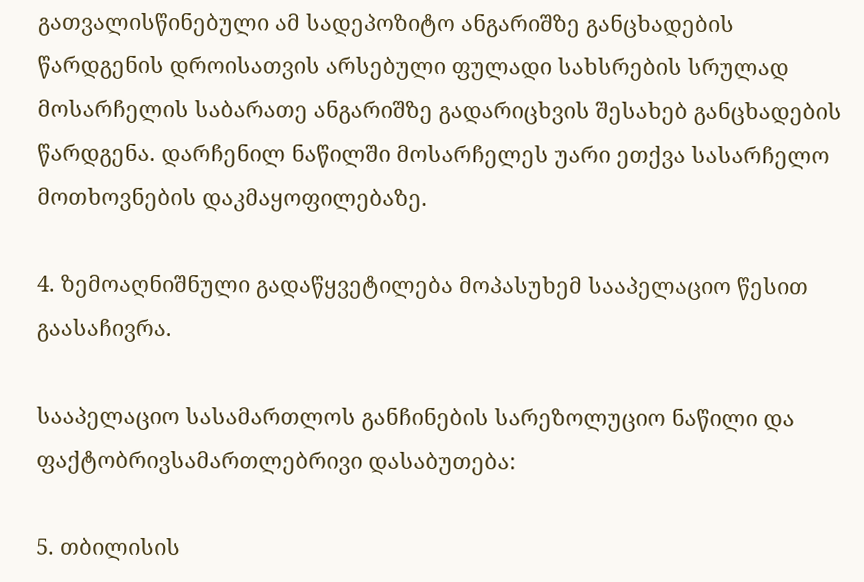გათვალისწინებული ამ სადეპოზიტო ანგარიშზე განცხადების წარდგენის დროისათვის არსებული ფულადი სახსრების სრულად მოსარჩელის საბარათე ანგარიშზე გადარიცხვის შესახებ განცხადების წარდგენა. დარჩენილ ნაწილში მოსარჩელეს უარი ეთქვა სასარჩელო მოთხოვნების დაკმაყოფილებაზე.

4. ზემოაღნიშნული გადაწყვეტილება მოპასუხემ სააპელაციო წესით გაასაჩივრა.

სააპელაციო სასამართლოს განჩინების სარეზოლუციო ნაწილი და ფაქტობრივსამართლებრივი დასაბუთება:

5. თბილისის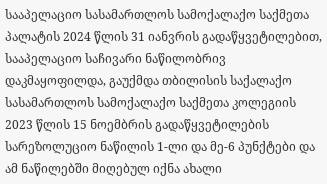სააპელაციო სასამართლოს სამოქალაქო საქმეთა პალატის 2024 წლის 31 იანვრის გადაწყვეტილებით, სააპელაციო საჩივარი ნაწილობრივ დაკმაყოფილდა, გაუქმდა თბილისის საქალაქო სასამართლოს სამოქალაქო საქმეთა კოლეგიის 2023 წლის 15 ნოემბრის გადაწყვეტილების სარეზოლუციო ნაწილის 1-ლი და მე-6 პუნქტები და ამ ნაწილებში მიღებულ იქნა ახალი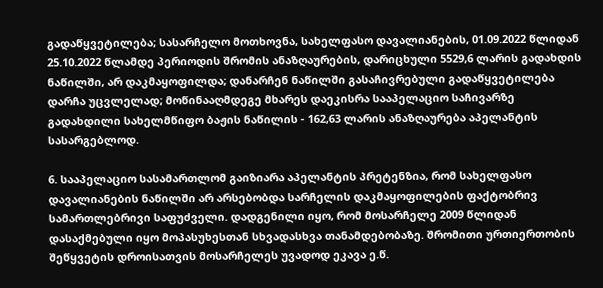გადაწყვეტილება; სასარჩელო მოთხოვნა, სახელფასო დავალიანების, 01.09.2022 წლიდან 25.10.2022 წლამდე პერიოდის შრომის ანაზღაურების, დარიცხული 5529,6 ლარის გადახდის ნაწილში, არ დაკმაყოფილდა; დანარჩენ ნაწილში გასაჩივრებული გადაწყვეტილება დარჩა უცვლელად; მოწინააღმდეგე მხარეს დაეკისრა სააპელაციო საჩივარზე გადახდილი სახელმწიფო ბაჟის ნაწილის - 162,63 ლარის ანაზღაურება აპელანტის სასარგებლოდ.

6. სააპელაციო სასამართლომ გაიზიარა აპელანტის პრეტენზია, რომ სახელფასო დავალიანების ნაწილში არ არსებობდა სარჩელის დაკმაყოფილების ფაქტობრივ სამართლებრივი საფუძველი. დადგენილი იყო, რომ მოსარჩელე 2009 წლიდან დასაქმებული იყო მოპასუხესთან სხვადასხვა თანამდებობაზე. შრომითი ურთიერთობის შეწყვეტის დროისათვის მოსარჩელეს უვადოდ ეკავა ე.წ.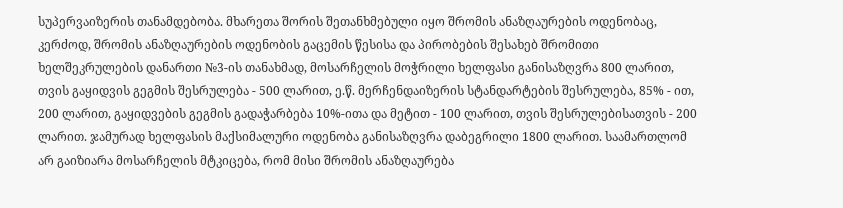სუპერვაიზერის თანამდებობა. მხარეთა შორის შეთანხმებული იყო შრომის ანაზღაურების ოდენობაც, კერძოდ, შრომის ანაზღაურების ოდენობის გაცემის წესისა და პირობების შესახებ შრომითი ხელშეკრულების დანართი №3-ის თანახმად, მოსარჩელის მოჭრილი ხელფასი განისაზღვრა 800 ლარით, თვის გაყიდვის გეგმის შესრულება - 500 ლარით, ე.წ. მერჩენდაიზერის სტანდარტების შესრულება, 85% - ით, 200 ლარით, გაყიდვების გეგმის გადაჭარბება 10%-ითა და მეტით - 100 ლარით, თვის შესრულებისათვის - 200 ლარით. ჯამურად ხელფასის მაქსიმალური ოდენობა განისაზღვრა დაბეგრილი 1800 ლარით. საამართლომ არ გაიზიარა მოსარჩელის მტკიცება, რომ მისი შრომის ანაზღაურება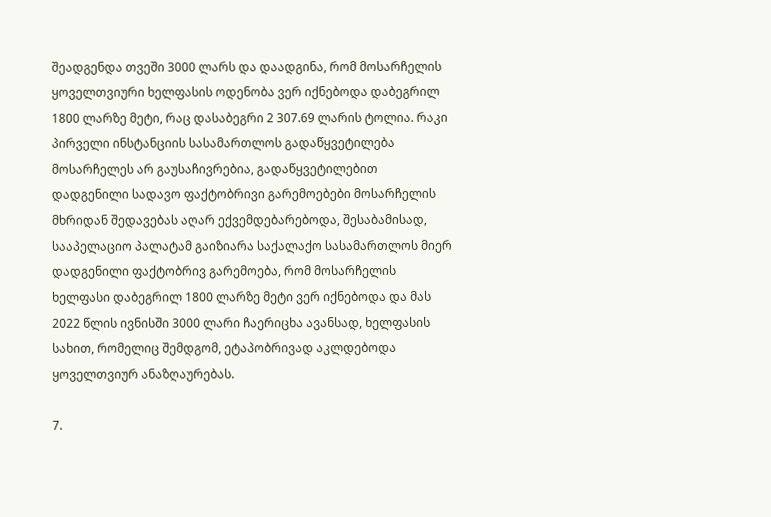შეადგენდა თვეში 3000 ლარს და დაადგინა, რომ მოსარჩელის ყოველთვიური ხელფასის ოდენობა ვერ იქნებოდა დაბეგრილ 1800 ლარზე მეტი, რაც დასაბეგრი 2 307.69 ლარის ტოლია. რაკი პირველი ინსტანციის სასამართლოს გადაწყვეტილება მოსარჩელეს არ გაუსაჩივრებია, გადაწყვეტილებით დადგენილი სადავო ფაქტობრივი გარემოებები მოსარჩელის მხრიდან შედავებას აღარ ექვემდებარებოდა, შესაბამისად, სააპელაციო პალატამ გაიზიარა საქალაქო სასამართლოს მიერ დადგენილი ფაქტობრივ გარემოება, რომ მოსარჩელის ხელფასი დაბეგრილ 1800 ლარზე მეტი ვერ იქნებოდა და მას 2022 წლის ივნისში 3000 ლარი ჩაერიცხა ავანსად, ხელფასის სახით, რომელიც შემდგომ, ეტაპობრივად აკლდებოდა ყოველთვიურ ანაზღაურებას.

7.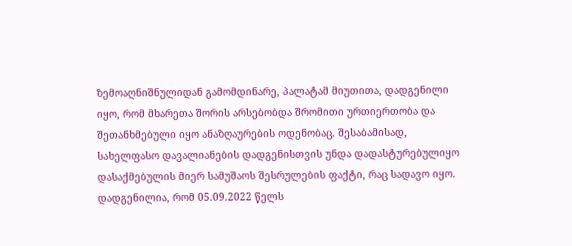ზემოაღნიშნულიდან გამომდინარე, პალატამ მიუთითა, დადგენილი იყო, რომ მხარეთა შორის არსებობდა შრომითი ურთიერთობა და შეთანხმებული იყო ანაზღაურების ოდენობაც. შესაბამისად, სახელფასო დავალიანების დადგენისთვის უნდა დადასტურებულიყო დასაქმებულის მიერ სამუშაოს შესრულების ფაქტი, რაც სადავო იყო. დადგენილია, რომ 05.09.2022 წელს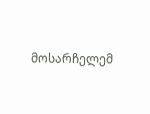მოსარჩელემ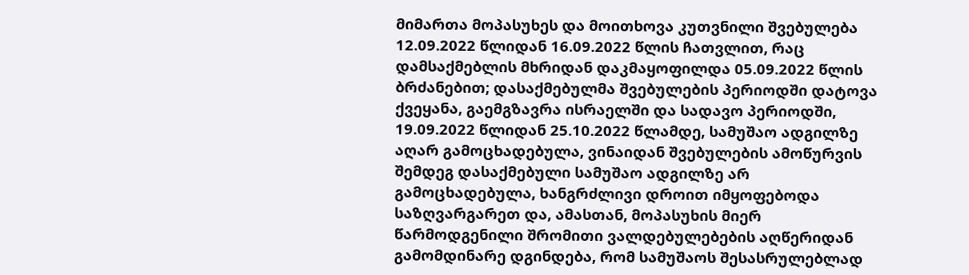მიმართა მოპასუხეს და მოითხოვა კუთვნილი შვებულება 12.09.2022 წლიდან 16.09.2022 წლის ჩათვლით, რაც დამსაქმებლის მხრიდან დაკმაყოფილდა 05.09.2022 წლის ბრძანებით; დასაქმებულმა შვებულების პერიოდში დატოვა ქვეყანა, გაემგზავრა ისრაელში და სადავო პერიოდში, 19.09.2022 წლიდან 25.10.2022 წლამდე, სამუშაო ადგილზე აღარ გამოცხადებულა, ვინაიდან შვებულების ამოწურვის შემდეგ დასაქმებული სამუშაო ადგილზე არ გამოცხადებულა, ხანგრძლივი დროით იმყოფებოდა საზღვარგარეთ და, ამასთან, მოპასუხის მიერ წარმოდგენილი შრომითი ვალდებულებების აღწერიდან გამომდინარე დგინდება, რომ სამუშაოს შესასრულებლად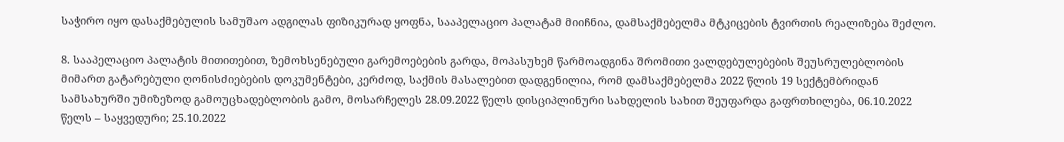საჭირო იყო დასაქმებულის სამუშაო ადგილას ფიზიკურად ყოფნა, სააპელაციო პალატამ მიიჩნია, დამსაქმებელმა მტკიცების ტვირთის რეალიზება შეძლო.

8. სააპელაციო პალატის მითითებით, ზემოხსენებული გარემოებების გარდა, მოპასუხემ წარმოადგინა შრომითი ვალდებულებების შეუსრულებლობის მიმართ გატარებული ღონისძიებების დოკუმენტები, კერძოდ, საქმის მასალებით დადგენილია, რომ დამსაქმებელმა 2022 წლის 19 სექტემბრიდან სამსახურში უმიზეზოდ გამოუცხადებლობის გამო, მოსარჩელეს 28.09.2022 წელს დისციპლინური სახდელის სახით შეუფარდა გაფრთხილება, 06.10.2022 წელს – საყვედური; 25.10.2022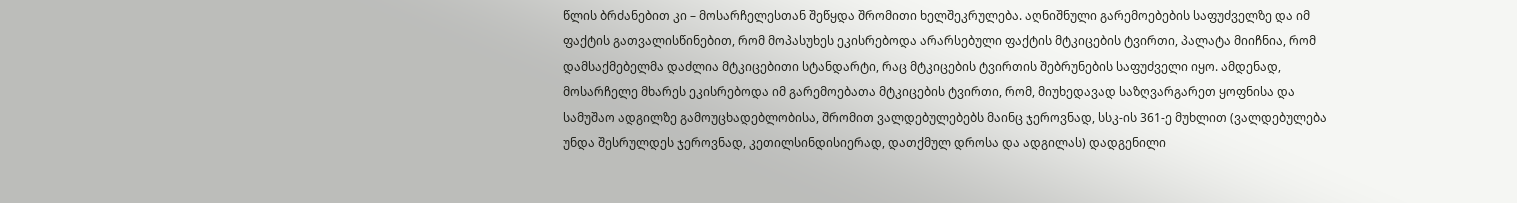წლის ბრძანებით კი – მოსარჩელესთან შეწყდა შრომითი ხელშეკრულება. აღნიშნული გარემოებების საფუძველზე და იმ ფაქტის გათვალისწინებით, რომ მოპასუხეს ეკისრებოდა არარსებული ფაქტის მტკიცების ტვირთი, პალატა მიიჩნია, რომ დამსაქმებელმა დაძლია მტკიცებითი სტანდარტი, რაც მტკიცების ტვირთის შებრუნების საფუძველი იყო. ამდენად, მოსარჩელე მხარეს ეკისრებოდა იმ გარემოებათა მტკიცების ტვირთი, რომ, მიუხედავად საზღვარგარეთ ყოფნისა და სამუშაო ადგილზე გამოუცხადებლობისა, შრომით ვალდებულებებს მაინც ჯეროვნად, სსკ-ის 361-ე მუხლით (ვალდებულება უნდა შესრულდეს ჯეროვნად, კეთილსინდისიერად, დათქმულ დროსა და ადგილას) დადგენილი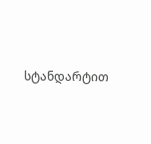სტანდარტით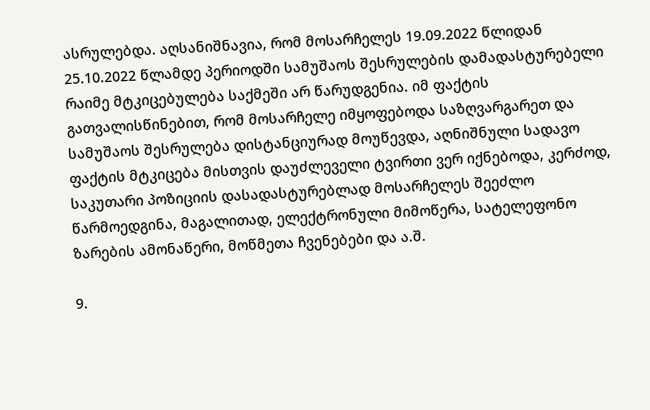ასრულებდა. აღსანიშნავია, რომ მოსარჩელეს 19.09.2022 წლიდან 25.10.2022 წლამდე პერიოდში სამუშაოს შესრულების დამადასტურებელი რაიმე მტკიცებულება საქმეში არ წარუდგენია. იმ ფაქტის გათვალისწინებით, რომ მოსარჩელე იმყოფებოდა საზღვარგარეთ და სამუშაოს შესრულება დისტანციურად მოუწევდა, აღნიშნული სადავო ფაქტის მტკიცება მისთვის დაუძლეველი ტვირთი ვერ იქნებოდა, კერძოდ, საკუთარი პოზიციის დასადასტურებლად მოსარჩელეს შეეძლო წარმოედგინა, მაგალითად, ელექტრონული მიმოწერა, სატელეფონო ზარების ამონაწერი, მოწმეთა ჩვენებები და ა.შ.

9.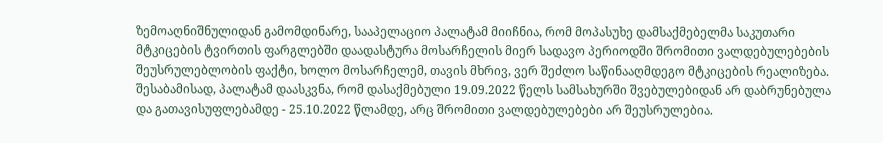ზემოაღნიშნულიდან გამომდინარე, სააპელაციო პალატამ მიიჩნია, რომ მოპასუხე დამსაქმებელმა საკუთარი მტკიცების ტვირთის ფარგლებში დაადასტურა მოსარჩელის მიერ სადავო პერიოდში შრომითი ვალდებულებების შეუსრულებლობის ფაქტი, ხოლო მოსარჩელემ, თავის მხრივ, ვერ შეძლო საწინააღმდეგო მტკიცების რეალიზება. შესაბამისად, პალატამ დაასკვნა, რომ დასაქმებული 19.09.2022 წელს სამსახურში შვებულებიდან არ დაბრუნებულა და გათავისუფლებამდე - 25.10.2022 წლამდე, არც შრომითი ვალდებულებები არ შეუსრულებია.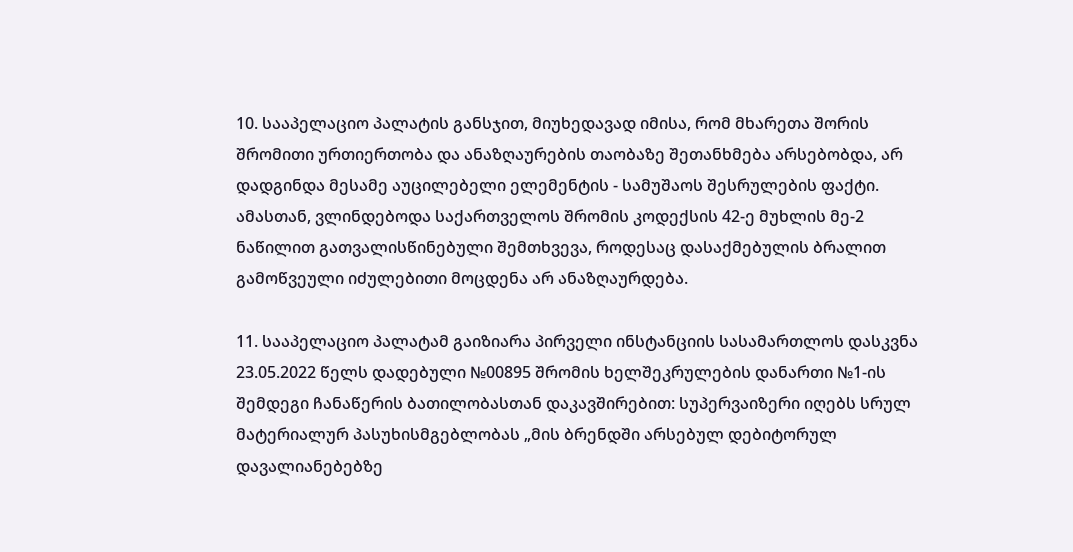10. სააპელაციო პალატის განსჯით, მიუხედავად იმისა, რომ მხარეთა შორის შრომითი ურთიერთობა და ანაზღაურების თაობაზე შეთანხმება არსებობდა, არ დადგინდა მესამე აუცილებელი ელემენტის - სამუშაოს შესრულების ფაქტი. ამასთან, ვლინდებოდა საქართველოს შრომის კოდექსის 42-ე მუხლის მე-2 ნაწილით გათვალისწინებული შემთხვევა, როდესაც დასაქმებულის ბრალით გამოწვეული იძულებითი მოცდენა არ ანაზღაურდება.

11. სააპელაციო პალატამ გაიზიარა პირველი ინსტანციის სასამართლოს დასკვნა 23.05.2022 წელს დადებული №00895 შრომის ხელშეკრულების დანართი №1-ის შემდეგი ჩანაწერის ბათილობასთან დაკავშირებით: სუპერვაიზერი იღებს სრულ მატერიალურ პასუხისმგებლობას „მის ბრენდში არსებულ დებიტორულ დავალიანებებზე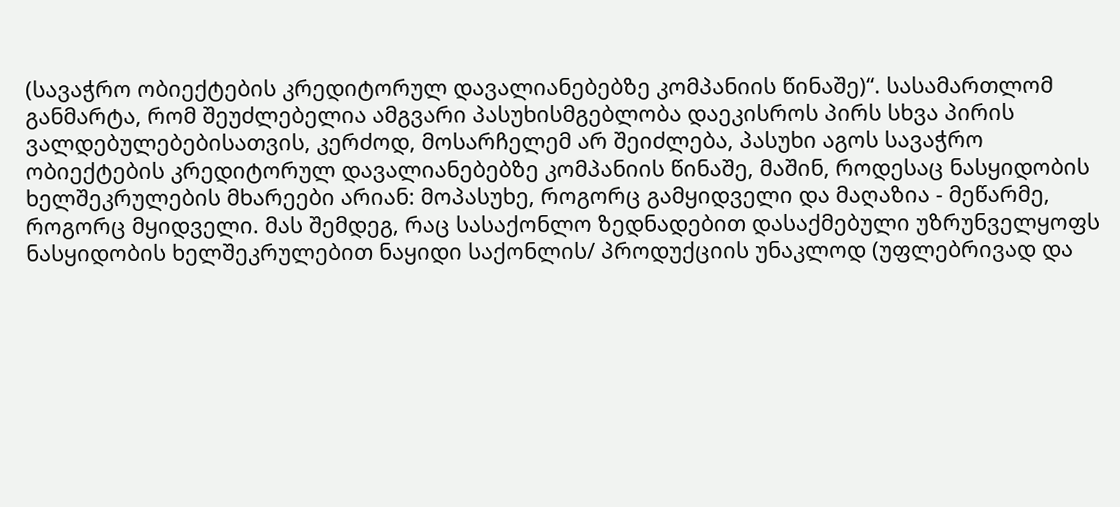(სავაჭრო ობიექტების კრედიტორულ დავალიანებებზე კომპანიის წინაშე)“. სასამართლომ განმარტა, რომ შეუძლებელია ამგვარი პასუხისმგებლობა დაეკისროს პირს სხვა პირის ვალდებულებებისათვის, კერძოდ, მოსარჩელემ არ შეიძლება, პასუხი აგოს სავაჭრო ობიექტების კრედიტორულ დავალიანებებზე კომპანიის წინაშე, მაშინ, როდესაც ნასყიდობის ხელშეკრულების მხარეები არიან: მოპასუხე, როგორც გამყიდველი და მაღაზია - მეწარმე, როგორც მყიდველი. მას შემდეგ, რაც სასაქონლო ზედნადებით დასაქმებული უზრუნველყოფს ნასყიდობის ხელშეკრულებით ნაყიდი საქონლის/ პროდუქციის უნაკლოდ (უფლებრივად და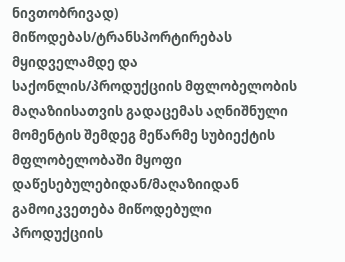ნივთობრივად) მიწოდებას/ტრანსპორტირებას მყიდველამდე და საქონლის/პროდუქციის მფლობელობის მაღაზიისათვის გადაცემას აღნიშნული მომენტის შემდეგ მეწარმე სუბიექტის მფლობელობაში მყოფი დაწესებულებიდან/მაღაზიიდან გამოიკვეთება მიწოდებული პროდუქციის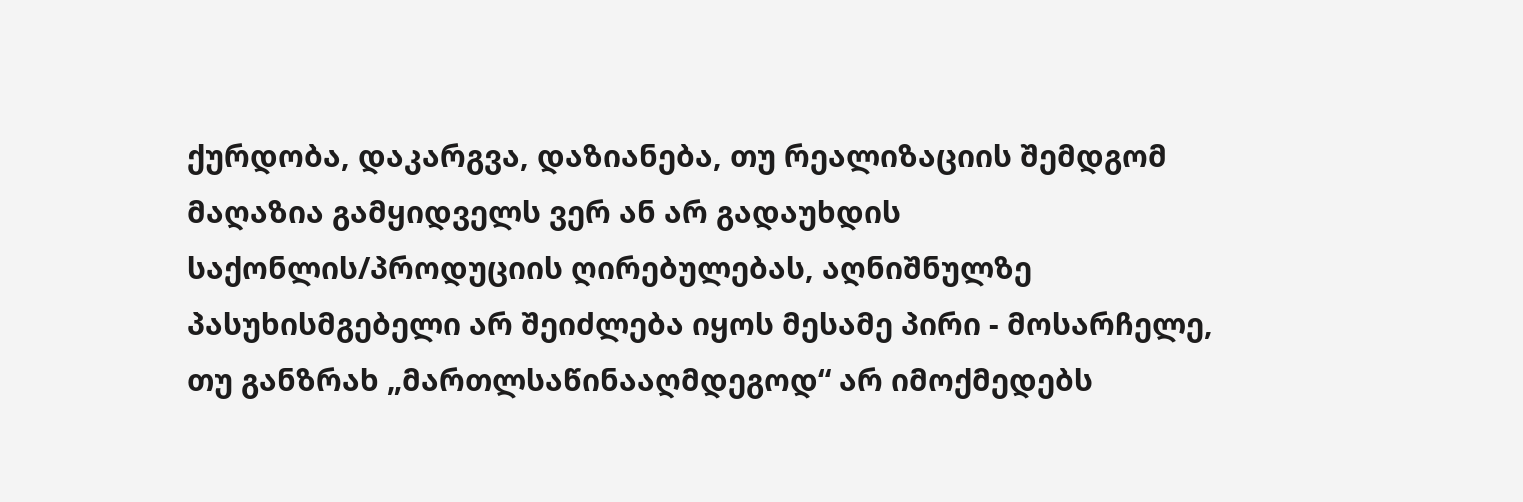ქურდობა, დაკარგვა, დაზიანება, თუ რეალიზაციის შემდგომ მაღაზია გამყიდველს ვერ ან არ გადაუხდის საქონლის/პროდუციის ღირებულებას, აღნიშნულზე პასუხისმგებელი არ შეიძლება იყოს მესამე პირი - მოსარჩელე, თუ განზრახ „მართლსაწინააღმდეგოდ“ არ იმოქმედებს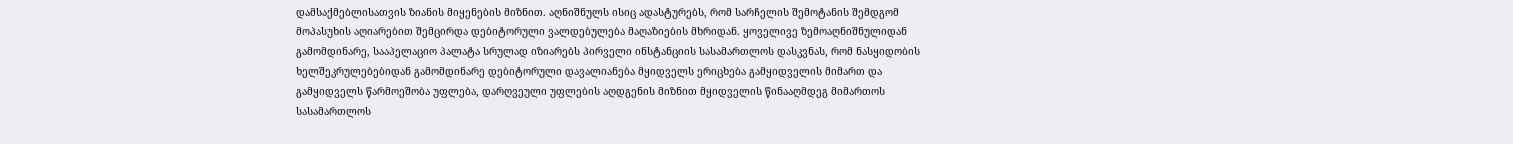დამსაქმებლისათვის ზიანის მიყენების მიზნით. აღნიშნულს ისიც ადასტურებს, რომ სარჩელის შემოტანის შემდგომ მოპასუხის აღიარებით შემცირდა დებიტორული ვალდებულება მაღაზიების მხრიდან. ყოველივე ზემოაღნიშნულიდან გამომდინარე, სააპელაციო პალატა სრულად იზიარებს პირველი ინსტანციის სასამართლოს დასკვნას, რომ ნასყიდობის ხელშეკრულებებიდან გამომდინარე დებიტორული დავალიანება მყიდველს ერიცხება გამყიდველის მიმართ და გამყიდველს წარმოეშობა უფლება, დარღვეული უფლების აღდგენის მიზნით მყიდველის წინააღმდეგ მიმართოს სასამართლოს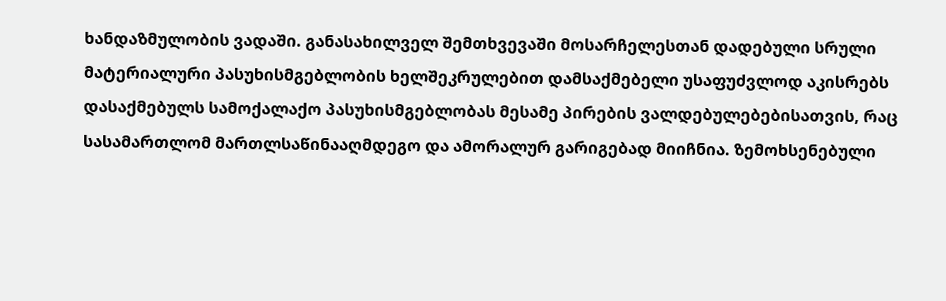ხანდაზმულობის ვადაში. განასახილველ შემთხვევაში მოსარჩელესთან დადებული სრული მატერიალური პასუხისმგებლობის ხელშეკრულებით დამსაქმებელი უსაფუძვლოდ აკისრებს დასაქმებულს სამოქალაქო პასუხისმგებლობას მესამე პირების ვალდებულებებისათვის, რაც სასამართლომ მართლსაწინააღმდეგო და ამორალურ გარიგებად მიიჩნია. ზემოხსენებული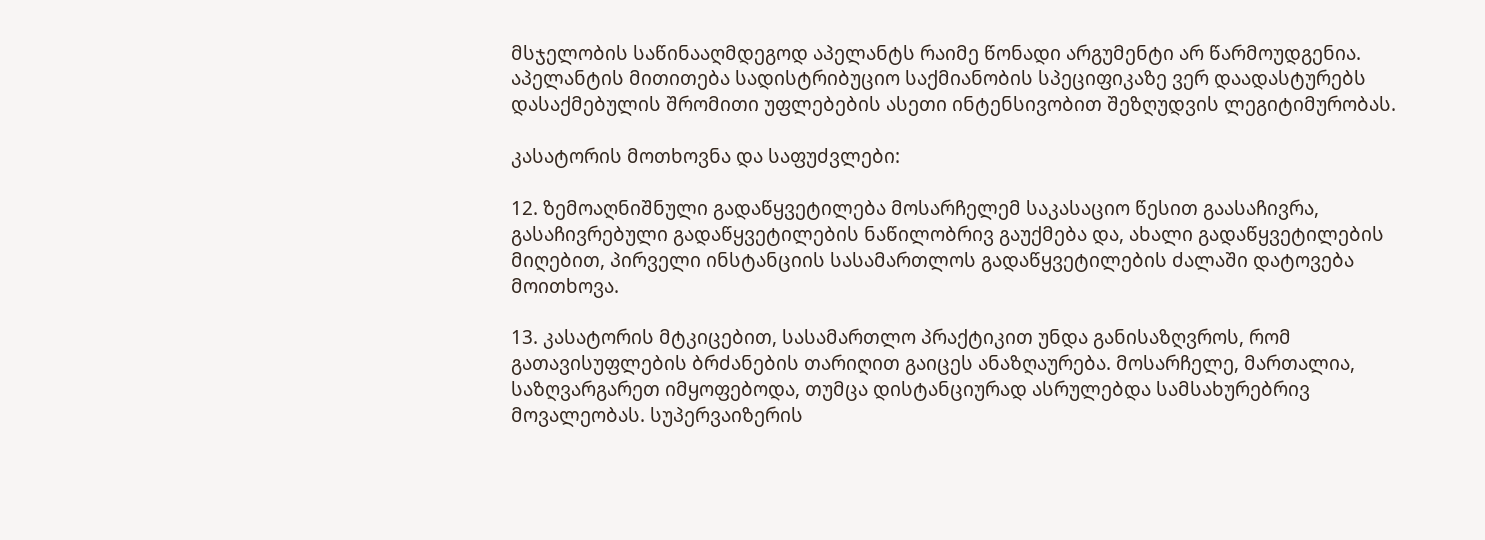მსჯელობის საწინააღმდეგოდ აპელანტს რაიმე წონადი არგუმენტი არ წარმოუდგენია. აპელანტის მითითება სადისტრიბუციო საქმიანობის სპეციფიკაზე ვერ დაადასტურებს დასაქმებულის შრომითი უფლებების ასეთი ინტენსივობით შეზღუდვის ლეგიტიმურობას.

კასატორის მოთხოვნა და საფუძვლები:

12. ზემოაღნიშნული გადაწყვეტილება მოსარჩელემ საკასაციო წესით გაასაჩივრა, გასაჩივრებული გადაწყვეტილების ნაწილობრივ გაუქმება და, ახალი გადაწყვეტილების მიღებით, პირველი ინსტანციის სასამართლოს გადაწყვეტილების ძალაში დატოვება მოითხოვა.

13. კასატორის მტკიცებით, სასამართლო პრაქტიკით უნდა განისაზღვროს, რომ გათავისუფლების ბრძანების თარიღით გაიცეს ანაზღაურება. მოსარჩელე, მართალია, საზღვარგარეთ იმყოფებოდა, თუმცა დისტანციურად ასრულებდა სამსახურებრივ მოვალეობას. სუპერვაიზერის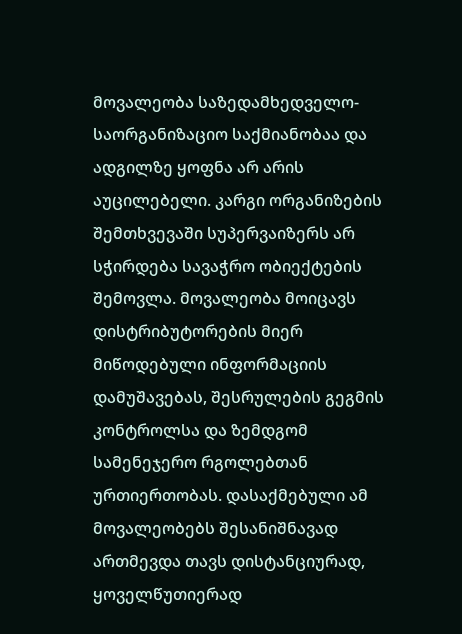მოვალეობა საზედამხედველო-საორგანიზაციო საქმიანობაა და ადგილზე ყოფნა არ არის აუცილებელი. კარგი ორგანიზების შემთხვევაში სუპერვაიზერს არ სჭირდება სავაჭრო ობიექტების შემოვლა. მოვალეობა მოიცავს დისტრიბუტორების მიერ მიწოდებული ინფორმაციის დამუშავებას, შესრულების გეგმის კონტროლსა და ზემდგომ სამენეჯერო რგოლებთან ურთიერთობას. დასაქმებული ამ მოვალეობებს შესანიშნავად ართმევდა თავს დისტანციურად, ყოველწუთიერად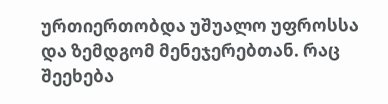ურთიერთობდა უშუალო უფროსსა და ზემდგომ მენეჯერებთან. რაც შეეხება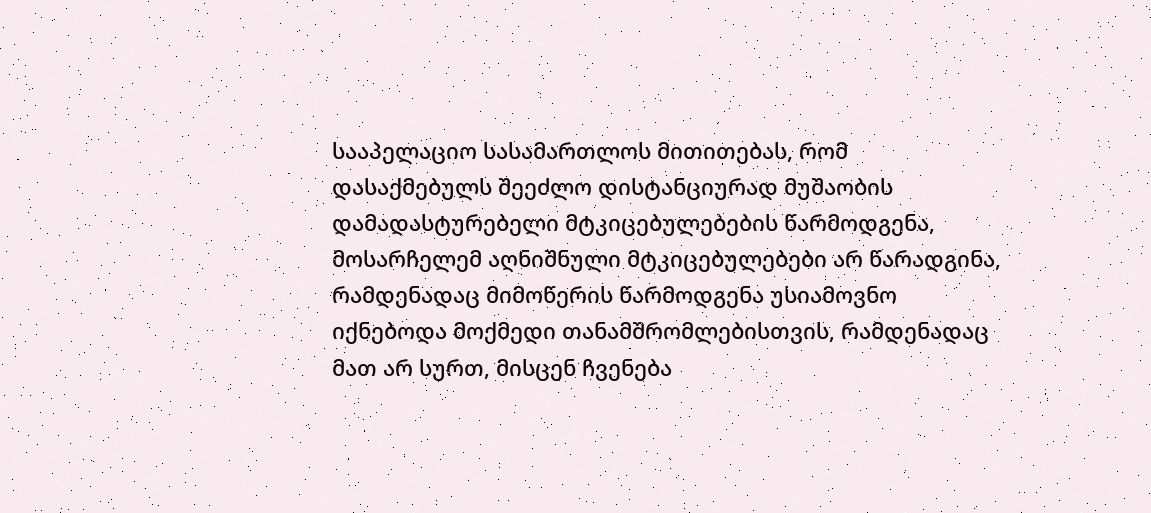სააპელაციო სასამართლოს მითითებას, რომ დასაქმებულს შეეძლო დისტანციურად მუშაობის დამადასტურებელი მტკიცებულებების წარმოდგენა, მოსარჩელემ აღნიშნული მტკიცებულებები არ წარადგინა, რამდენადაც მიმოწერის წარმოდგენა უსიამოვნო იქნებოდა მოქმედი თანამშრომლებისთვის, რამდენადაც მათ არ სურთ, მისცენ ჩვენება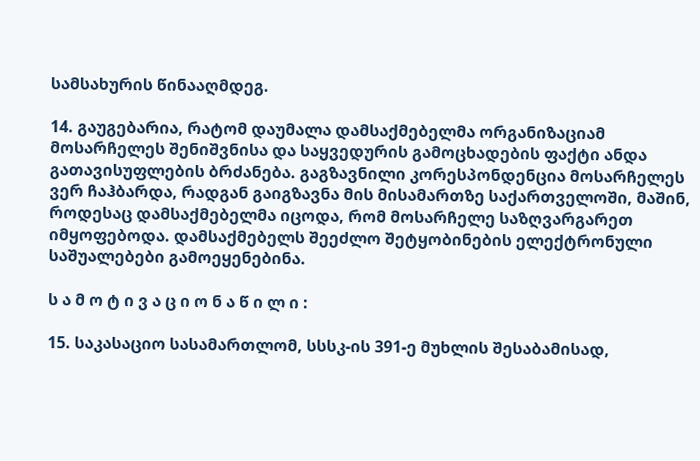სამსახურის წინააღმდეგ.

14. გაუგებარია, რატომ დაუმალა დამსაქმებელმა ორგანიზაციამ მოსარჩელეს შენიშვნისა და საყვედურის გამოცხადების ფაქტი ანდა გათავისუფლების ბრძანება. გაგზავნილი კორესპონდენცია მოსარჩელეს ვერ ჩაჰბარდა, რადგან გაიგზავნა მის მისამართზე საქართველოში, მაშინ, როდესაც დამსაქმებელმა იცოდა, რომ მოსარჩელე საზღვარგარეთ იმყოფებოდა. დამსაქმებელს შეეძლო შეტყობინების ელექტრონული საშუალებები გამოეყენებინა.

ს ა მ ო ტ ი ვ ა ც ი ო ნ ა წ ი ლ ი :

15. საკასაციო სასამართლომ, სსსკ-ის 391-ე მუხლის შესაბამისად,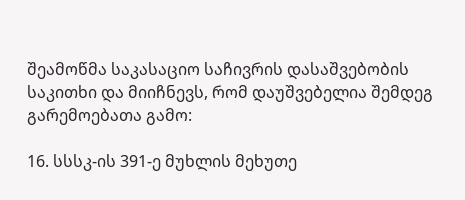შეამოწმა საკასაციო საჩივრის დასაშვებობის საკითხი და მიიჩნევს, რომ დაუშვებელია შემდეგ გარემოებათა გამო:

16. სსსკ-ის 391-ე მუხლის მეხუთე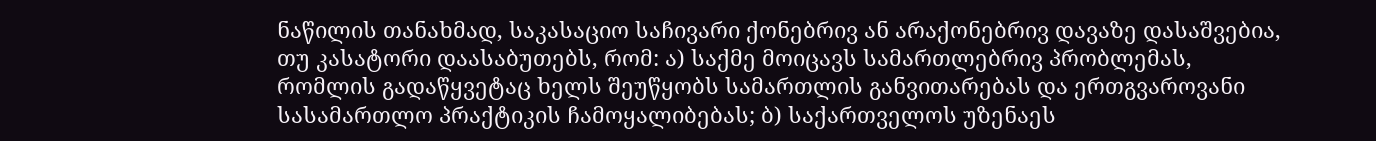ნაწილის თანახმად, საკასაციო საჩივარი ქონებრივ ან არაქონებრივ დავაზე დასაშვებია, თუ კასატორი დაასაბუთებს, რომ: ა) საქმე მოიცავს სამართლებრივ პრობლემას, რომლის გადაწყვეტაც ხელს შეუწყობს სამართლის განვითარებას და ერთგვაროვანი სასამართლო პრაქტიკის ჩამოყალიბებას; ბ) საქართველოს უზენაეს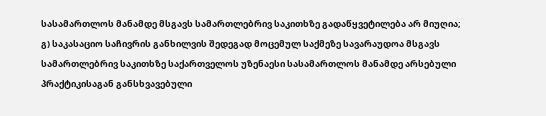სასამართლოს მანამდე მსგავს სამართლებრივ საკითხზე გადაწყვეტილება არ მიუღია; გ) საკასაციო საჩივრის განხილვის შედეგად მოცემულ საქმეზე სავარაუდოა მსგავს სამართლებრივ საკითხზე საქართველოს უზენაესი სასამართლოს მანამდე არსებული პრაქტიკისაგან განსხვავებული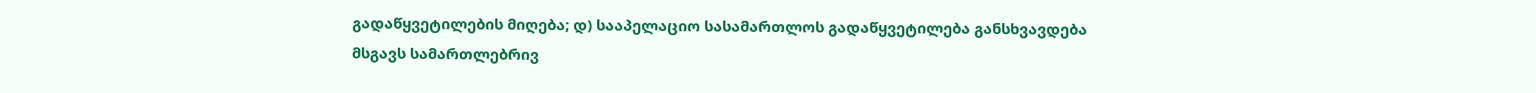გადაწყვეტილების მიღება; დ) სააპელაციო სასამართლოს გადაწყვეტილება განსხვავდება მსგავს სამართლებრივ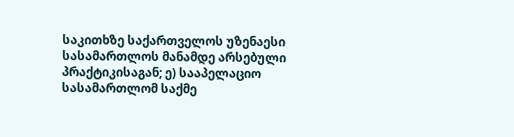საკითხზე საქართველოს უზენაესი სასამართლოს მანამდე არსებული პრაქტიკისაგან; ე) სააპელაციო სასამართლომ საქმე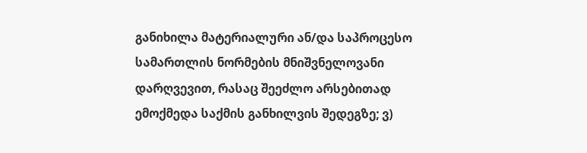განიხილა მატერიალური ან/და საპროცესო სამართლის ნორმების მნიშვნელოვანი დარღვევით, რასაც შეეძლო არსებითად ემოქმედა საქმის განხილვის შედეგზე; ვ)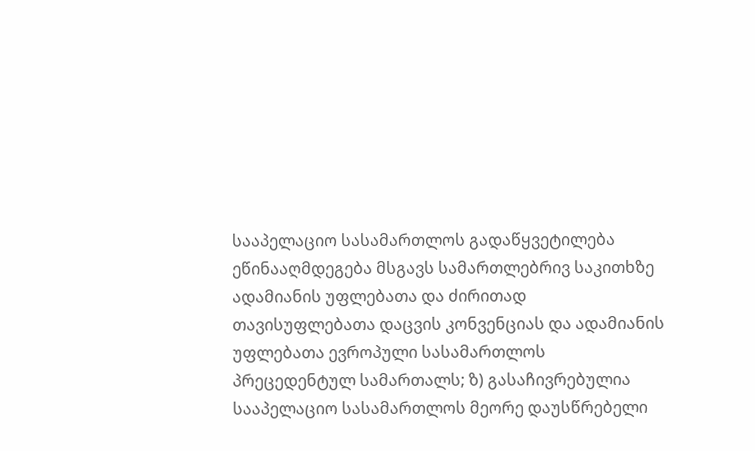სააპელაციო სასამართლოს გადაწყვეტილება ეწინააღმდეგება მსგავს სამართლებრივ საკითხზე ადამიანის უფლებათა და ძირითად თავისუფლებათა დაცვის კონვენციას და ადამიანის უფლებათა ევროპული სასამართლოს პრეცედენტულ სამართალს; ზ) გასაჩივრებულია სააპელაციო სასამართლოს მეორე დაუსწრებელი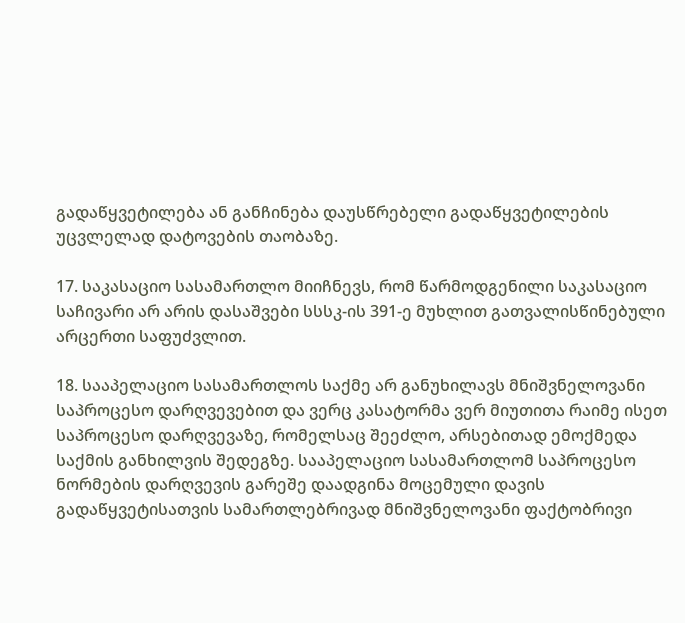გადაწყვეტილება ან განჩინება დაუსწრებელი გადაწყვეტილების უცვლელად დატოვების თაობაზე.

17. საკასაციო სასამართლო მიიჩნევს, რომ წარმოდგენილი საკასაციო საჩივარი არ არის დასაშვები სსსკ-ის 391-ე მუხლით გათვალისწინებული არცერთი საფუძვლით.

18. სააპელაციო სასამართლოს საქმე არ განუხილავს მნიშვნელოვანი საპროცესო დარღვევებით და ვერც კასატორმა ვერ მიუთითა რაიმე ისეთ საპროცესო დარღვევაზე, რომელსაც შეეძლო, არსებითად ემოქმედა საქმის განხილვის შედეგზე. სააპელაციო სასამართლომ საპროცესო ნორმების დარღვევის გარეშე დაადგინა მოცემული დავის გადაწყვეტისათვის სამართლებრივად მნიშვნელოვანი ფაქტობრივი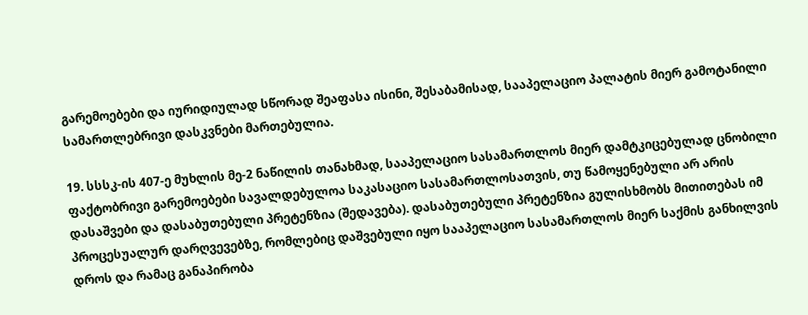გარემოებები და იურიდიულად სწორად შეაფასა ისინი, შესაბამისად, სააპელაციო პალატის მიერ გამოტანილი სამართლებრივი დასკვნები მართებულია.

19. სსსკ-ის 407-ე მუხლის მე-2 ნაწილის თანახმად, სააპელაციო სასამართლოს მიერ დამტკიცებულად ცნობილი ფაქტობრივი გარემოებები სავალდებულოა საკასაციო სასამართლოსათვის, თუ წამოყენებული არ არის დასაშვები და დასაბუთებული პრეტენზია (შედავება). დასაბუთებული პრეტენზია გულისხმობს მითითებას იმ პროცესუალურ დარღვევებზე, რომლებიც დაშვებული იყო სააპელაციო სასამართლოს მიერ საქმის განხილვის დროს და რამაც განაპირობა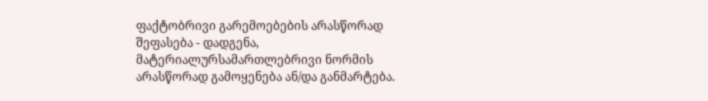ფაქტობრივი გარემოებების არასწორად შეფასება - დადგენა, მატერიალურსამართლებრივი ნორმის არასწორად გამოყენება ან/და განმარტება.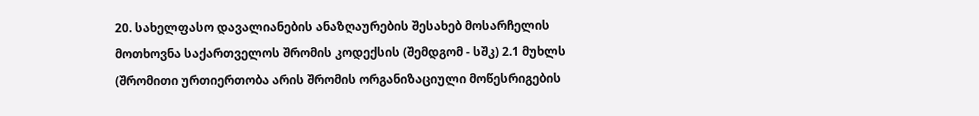20. სახელფასო დავალიანების ანაზღაურების შესახებ მოსარჩელის მოთხოვნა საქართველოს შრომის კოდექსის (შემდგომ - სშკ) 2.1 მუხლს (შრომითი ურთიერთობა არის შრომის ორგანიზაციული მოწესრიგების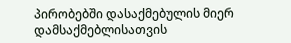პირობებში დასაქმებულის მიერ დამსაქმებლისათვის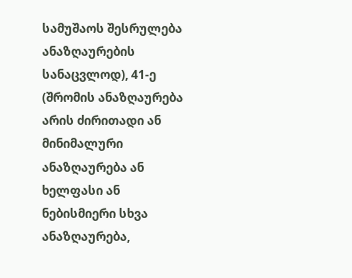სამუშაოს შესრულება ანაზღაურების სანაცვლოდ), 41-ე (შრომის ანაზღაურება არის ძირითადი ან მინიმალური ანაზღაურება ან ხელფასი ან ნებისმიერი სხვა ანაზღაურება,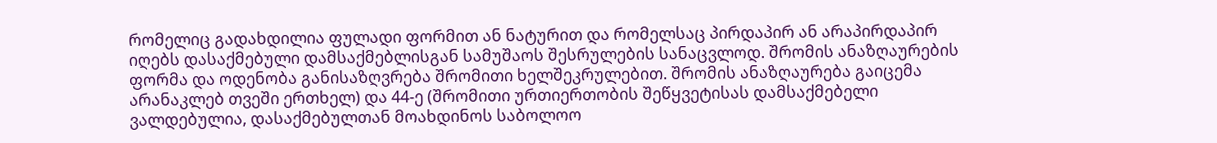რომელიც გადახდილია ფულადი ფორმით ან ნატურით და რომელსაც პირდაპირ ან არაპირდაპირ იღებს დასაქმებული დამსაქმებლისგან სამუშაოს შესრულების სანაცვლოდ. შრომის ანაზღაურების ფორმა და ოდენობა განისაზღვრება შრომითი ხელშეკრულებით. შრომის ანაზღაურება გაიცემა არანაკლებ თვეში ერთხელ) და 44-ე (შრომითი ურთიერთობის შეწყვეტისას დამსაქმებელი ვალდებულია, დასაქმებულთან მოახდინოს საბოლოო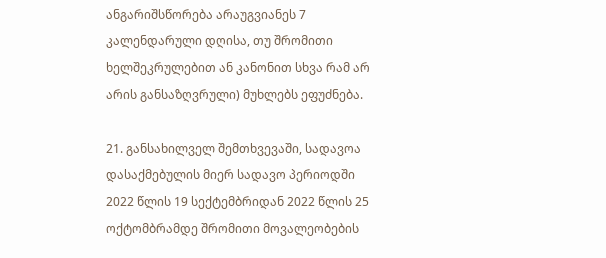ანგარიშსწორება არაუგვიანეს 7 კალენდარული დღისა, თუ შრომითი ხელშეკრულებით ან კანონით სხვა რამ არ არის განსაზღვრული) მუხლებს ეფუძნება.

21. განსახილველ შემთხვევაში, სადავოა დასაქმებულის მიერ სადავო პერიოდში 2022 წლის 19 სექტემბრიდან 2022 წლის 25 ოქტომბრამდე შრომითი მოვალეობების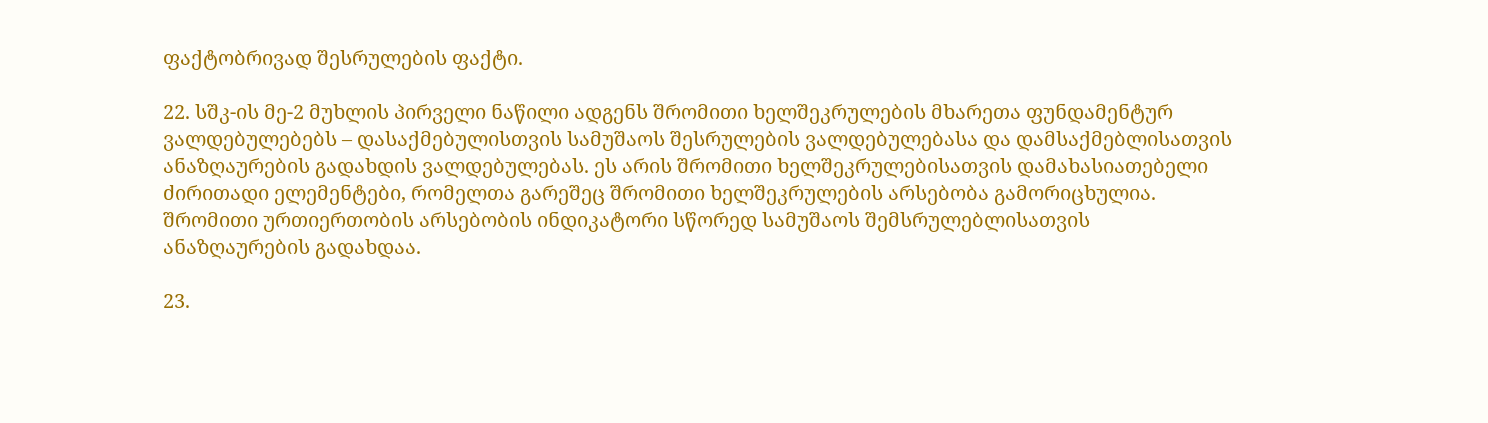ფაქტობრივად შესრულების ფაქტი.

22. სშკ-ის მე-2 მუხლის პირველი ნაწილი ადგენს შრომითი ხელშეკრულების მხარეთა ფუნდამენტურ ვალდებულებებს – დასაქმებულისთვის სამუშაოს შესრულების ვალდებულებასა და დამსაქმებლისათვის ანაზღაურების გადახდის ვალდებულებას. ეს არის შრომითი ხელშეკრულებისათვის დამახასიათებელი ძირითადი ელემენტები, რომელთა გარეშეც შრომითი ხელშეკრულების არსებობა გამორიცხულია. შრომითი ურთიერთობის არსებობის ინდიკატორი სწორედ სამუშაოს შემსრულებლისათვის ანაზღაურების გადახდაა.

23.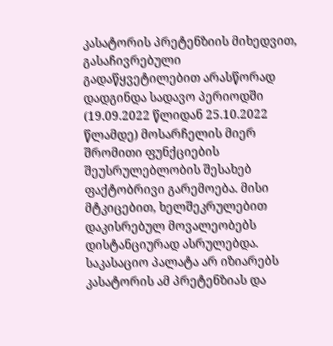კასატორის პრეტენზიის მიხედვით, გასაჩივრებული გადაწყვეტილებით არასწორად დადგინდა სადავო პერიოდში (19.09.2022 წლიდან 25.10.2022 წლამდე) მოსარჩელის მიერ შრომითი ფუნქციების შეუსრულებლობის შესახებ ფაქტობრივი გარემოება. მისი მტკიცებით, ხელშეკრულებით დაკისრებულ მოვალეობებს დისტანციურად ასრულებდა. საკასაციო პალატა არ იზიარებს კასატორის ამ პრეტენზიას და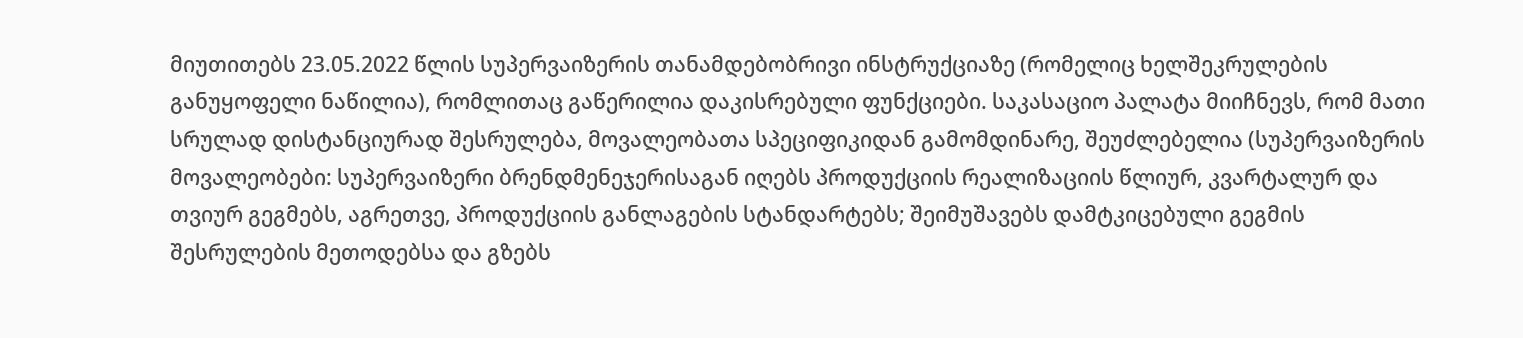მიუთითებს 23.05.2022 წლის სუპერვაიზერის თანამდებობრივი ინსტრუქციაზე (რომელიც ხელშეკრულების განუყოფელი ნაწილია), რომლითაც გაწერილია დაკისრებული ფუნქციები. საკასაციო პალატა მიიჩნევს, რომ მათი სრულად დისტანციურად შესრულება, მოვალეობათა სპეციფიკიდან გამომდინარე, შეუძლებელია (სუპერვაიზერის მოვალეობები: სუპერვაიზერი ბრენდმენეჯერისაგან იღებს პროდუქციის რეალიზაციის წლიურ, კვარტალურ და თვიურ გეგმებს, აგრეთვე, პროდუქციის განლაგების სტანდარტებს; შეიმუშავებს დამტკიცებული გეგმის შესრულების მეთოდებსა და გზებს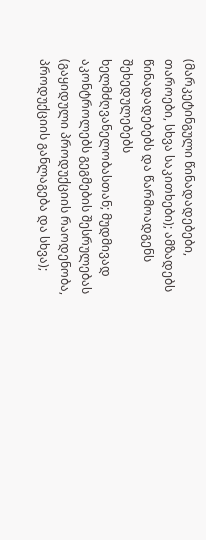(მარკეტინგული წინადადებები, თაროები, სხვა საკითხები); ამზადებს წინადადებებს და წარმოადგენს შეხედულებებს ხელმძღვანელობასთან; მუდმივად აკონტროლებს გეგმების შესრულებას (გაყიდული პროდუქციის რაოდენობა, პროდუქციის განლაგება და სხვა);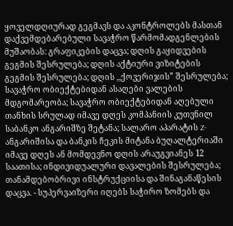ყოველდღიურად გეგმავს და აკონტროლებს მასთან დაქვემდებარებული სავაჭრო წარმომადგენლების მუშაობას: გრაფიკების დაცვა; დღის გაყიდვების გეგმის შესრულება; დღის აქტიური ვიზიტების გეგმის შესრულება; დღის ,,ქოვერიჯის” შესრულება; სავაჭრო ობიექტებიდან ასაღები ვალების მდგომარეობა; სავაჭრო ობიექტებიდან აღებული თანხის სრულად იმავე დღეს კომპანიის კუთვნილ საბანკო ანგარიშზე შეტანა; სალარო აპარატის Z- ანგარიშისა და ბანკის ჩეკის მიტანა ბუღალტერიაში იმავე დღეს ან მომდევნო დღის არაუგვიანეს 12 საათისა; ინდივიდუალური დავალების შესრულება; თანამდებობრივი ინსტრუქციისა და შინაგანაწესის დაცვა. - სუპერვაიზერი იღებს საჭირო ზომებს და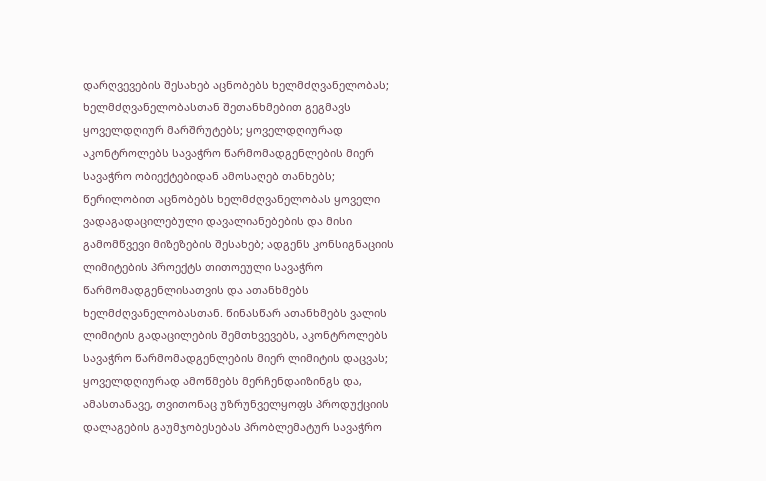დარღვევების შესახებ აცნობებს ხელმძღვანელობას; ხელმძღვანელობასთან შეთანხმებით გეგმავს ყოველდღიურ მარშრუტებს; ყოველდღიურად აკონტროლებს სავაჭრო წარმომადგენლების მიერ სავაჭრო ობიექტებიდან ამოსაღებ თანხებს; წერილობით აცნობებს ხელმძღვანელობას ყოველი ვადაგადაცილებული დავალიანებების და მისი გამომწვევი მიზეზების შესახებ; ადგენს კონსიგნაციის ლიმიტების პროექტს თითოეული სავაჭრო წარმომადგენლისათვის და ათანხმებს ხელმძღვანელობასთან. წინასწარ ათანხმებს ვალის ლიმიტის გადაცილების შემთხვევებს, აკონტროლებს სავაჭრო წარმომადგენლების მიერ ლიმიტის დაცვას; ყოველდღიურად ამოწმებს მერჩენდაიზინგს და, ამასთანავე, თვითონაც უზრუნველყოფს პროდუქციის დალაგების გაუმჯობესებას პრობლემატურ სავაჭრო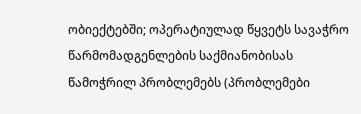ობიექტებში; ოპერატიულად წყვეტს სავაჭრო წარმომადგენლების საქმიანობისას წამოჭრილ პრობლემებს (პრობლემები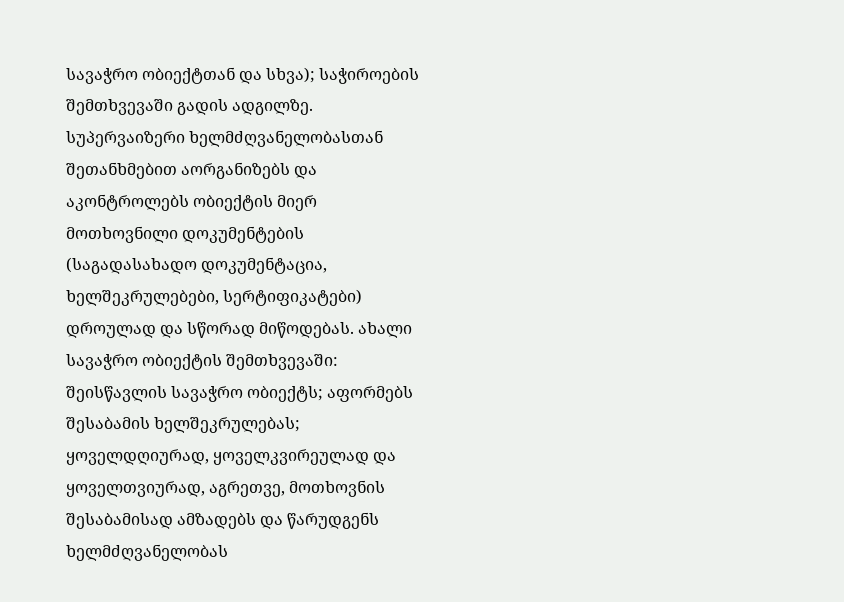სავაჭრო ობიექტთან და სხვა); საჭიროების შემთხვევაში გადის ადგილზე. სუპერვაიზერი ხელმძღვანელობასთან შეთანხმებით აორგანიზებს და აკონტროლებს ობიექტის მიერ მოთხოვნილი დოკუმენტების (საგადასახადო დოკუმენტაცია, ხელშეკრულებები, სერტიფიკატები) დროულად და სწორად მიწოდებას. ახალი სავაჭრო ობიექტის შემთხვევაში: შეისწავლის სავაჭრო ობიექტს; აფორმებს შესაბამის ხელშეკრულებას; ყოველდღიურად, ყოველკვირეულად და ყოველთვიურად, აგრეთვე, მოთხოვნის შესაბამისად ამზადებს და წარუდგენს ხელმძღვანელობას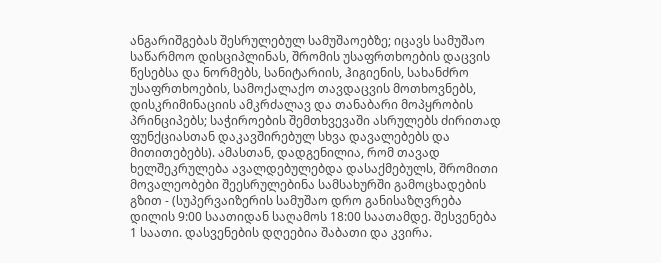ანგარიშგებას შესრულებულ სამუშაოებზე; იცავს სამუშაო საწარმოო დისციპლინას, შრომის უსაფრთხოების დაცვის წესებსა და ნორმებს, სანიტარიის, ჰიგიენის, სახანძრო უსაფრთხოების, სამოქალაქო თავდაცვის მოთხოვნებს, დისკრიმინაციის ამკრძალავ და თანაბარი მოპყრობის პრინციპებს; საჭიროების შემთხვევაში ასრულებს ძირითად ფუნქციასთან დაკავშირებულ სხვა დავალებებს და მითითებებს). ამასთან, დადგენილია, რომ თავად ხელშეკრულება ავალდებულებდა დასაქმებულს, შრომითი მოვალეობები შეესრულებინა სამსახურში გამოცხადების გზით - (სუპერვაიზერის სამუშაო დრო განისაზღვრება დილის 9:00 საათიდან საღამოს 18:00 საათამდე. შესვენება 1 საათი. დასვენების დღეებია შაბათი და კვირა.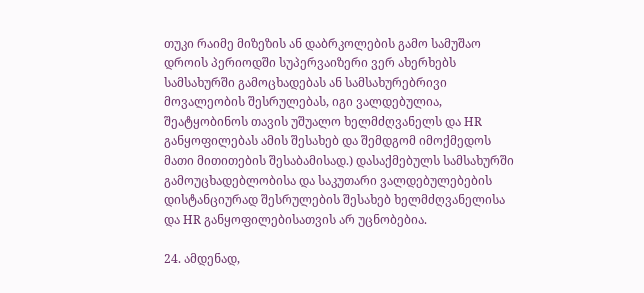თუკი რაიმე მიზეზის ან დაბრკოლების გამო სამუშაო დროის პერიოდში სუპერვაიზერი ვერ ახერხებს სამსახურში გამოცხადებას ან სამსახურებრივი მოვალეობის შესრულებას, იგი ვალდებულია, შეატყობინოს თავის უშუალო ხელმძღვანელს და HR განყოფილებას ამის შესახებ და შემდგომ იმოქმედოს მათი მითითების შესაბამისად.) დასაქმებულს სამსახურში გამოუცხადებლობისა და საკუთარი ვალდებულებების დისტანციურად შესრულების შესახებ ხელმძღვანელისა და HR განყოფილებისათვის არ უცნობებია.

24. ამდენად,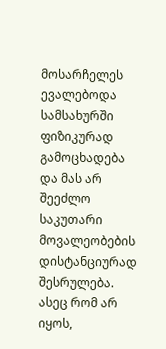მოსარჩელეს ევალებოდა სამსახურში ფიზიკურად გამოცხადება და მას არ შეეძლო საკუთარი მოვალეობების დისტანციურად შესრულება. ასეც რომ არ იყოს,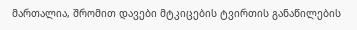მართალია, შრომით დავები მტკიცების ტვირთის განაწილების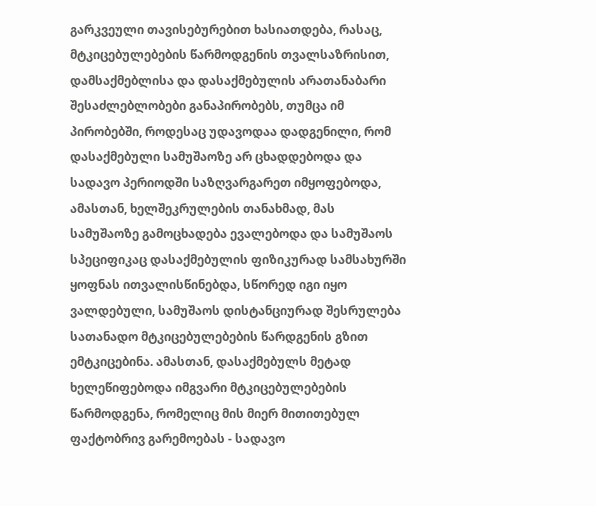გარკვეული თავისებურებით ხასიათდება, რასაც, მტკიცებულებების წარმოდგენის თვალსაზრისით, დამსაქმებლისა და დასაქმებულის არათანაბარი შესაძლებლობები განაპირობებს, თუმცა იმ პირობებში, როდესაც უდავოდაა დადგენილი, რომ დასაქმებული სამუშაოზე არ ცხადდებოდა და სადავო პერიოდში საზღვარგარეთ იმყოფებოდა, ამასთან, ხელშეკრულების თანახმად, მას სამუშაოზე გამოცხადება ევალებოდა და სამუშაოს სპეციფიკაც დასაქმებულის ფიზიკურად სამსახურში ყოფნას ითვალისწინებდა, სწორედ იგი იყო ვალდებული, სამუშაოს დისტანციურად შესრულება სათანადო მტკიცებულებების წარდგენის გზით ემტკიცებინა. ამასთან, დასაქმებულს მეტად ხელეწიფებოდა იმგვარი მტკიცებულებების წარმოდგენა, რომელიც მის მიერ მითითებულ ფაქტობრივ გარემოებას - სადავო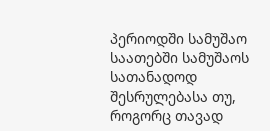პერიოდში სამუშაო საათებში სამუშაოს სათანადოდ შესრულებასა თუ, როგორც თავად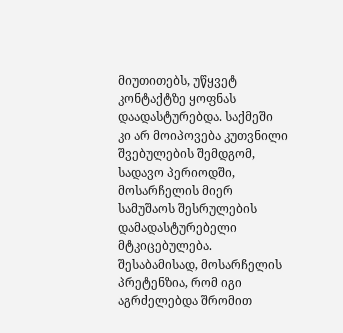მიუთითებს, უწყვეტ კონტაქტზე ყოფნას დაადასტურებდა. საქმეში კი არ მოიპოვება კუთვნილი შვებულების შემდგომ, სადავო პერიოდში, მოსარჩელის მიერ სამუშაოს შესრულების დამადასტურებელი მტკიცებულება. შესაბამისად, მოსარჩელის პრეტენზია, რომ იგი აგრძელებდა შრომით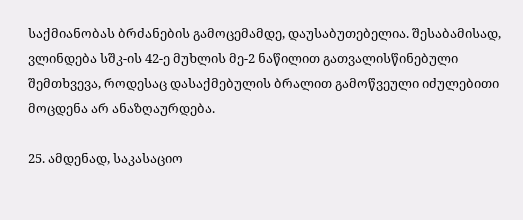საქმიანობას ბრძანების გამოცემამდე, დაუსაბუთებელია. შესაბამისად, ვლინდება სშკ-ის 42-ე მუხლის მე-2 ნაწილით გათვალისწინებული შემთხვევა, როდესაც დასაქმებულის ბრალით გამოწვეული იძულებითი მოცდენა არ ანაზღაურდება.

25. ამდენად, საკასაციო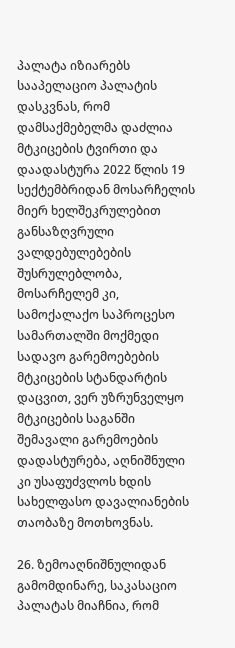პალატა იზიარებს სააპელაციო პალატის დასკვნას, რომ დამსაქმებელმა დაძლია მტკიცების ტვირთი და დაადასტურა 2022 წლის 19 სექტემბრიდან მოსარჩელის მიერ ხელშეკრულებით განსაზღვრული ვალდებულებების შუსრულებლობა, მოსარჩელემ კი, სამოქალაქო საპროცესო სამართალში მოქმედი სადავო გარემოებების მტკიცების სტანდარტის დაცვით, ვერ უზრუნველყო მტკიცების საგანში შემავალი გარემოების დადასტურება, აღნიშნული კი უსაფუძვლოს ხდის სახელფასო დავალიანების თაობაზე მოთხოვნას.

26. ზემოაღნიშნულიდან გამომდინარე, საკასაციო პალატას მიაჩნია, რომ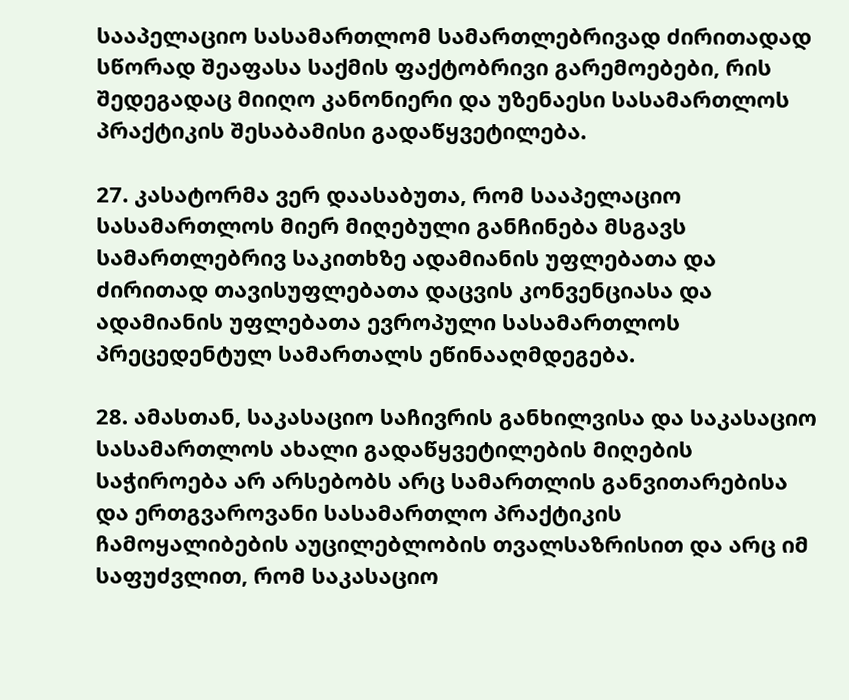სააპელაციო სასამართლომ სამართლებრივად ძირითადად სწორად შეაფასა საქმის ფაქტობრივი გარემოებები, რის შედეგადაც მიიღო კანონიერი და უზენაესი სასამართლოს პრაქტიკის შესაბამისი გადაწყვეტილება.

27. კასატორმა ვერ დაასაბუთა, რომ სააპელაციო სასამართლოს მიერ მიღებული განჩინება მსგავს სამართლებრივ საკითხზე ადამიანის უფლებათა და ძირითად თავისუფლებათა დაცვის კონვენციასა და ადამიანის უფლებათა ევროპული სასამართლოს პრეცედენტულ სამართალს ეწინააღმდეგება.

28. ამასთან, საკასაციო საჩივრის განხილვისა და საკასაციო სასამართლოს ახალი გადაწყვეტილების მიღების საჭიროება არ არსებობს არც სამართლის განვითარებისა და ერთგვაროვანი სასამართლო პრაქტიკის ჩამოყალიბების აუცილებლობის თვალსაზრისით და არც იმ საფუძვლით, რომ საკასაციო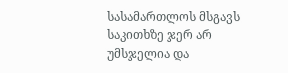სასამართლოს მსგავს საკითხზე ჯერ არ უმსჯელია და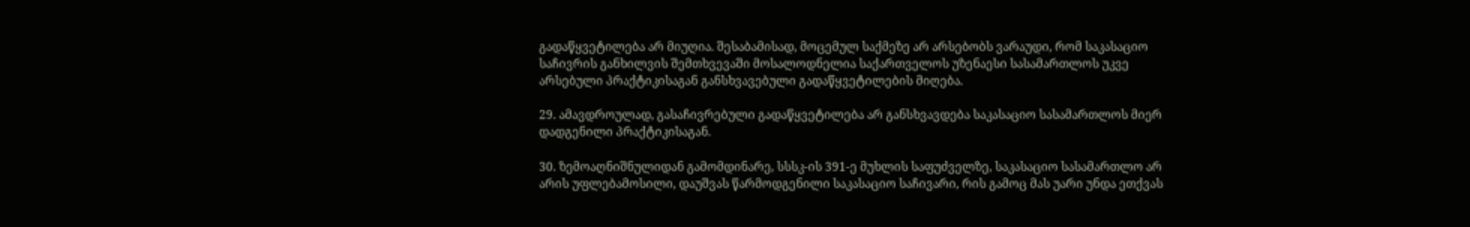გადაწყვეტილება არ მიუღია. შესაბამისად, მოცემულ საქმეზე არ არსებობს ვარაუდი, რომ საკასაციო საჩივრის განხილვის შემთხვევაში მოსალოდნელია საქართველოს უზენაესი სასამართლოს უკვე არსებული პრაქტიკისაგან განსხვავებული გადაწყვეტილების მიღება.

29. ამავდროულად, გასაჩივრებული გადაწყვეტილება არ განსხვავდება საკასაციო სასამართლოს მიერ დადგენილი პრაქტიკისაგან.

30. ზემოაღნიშნულიდან გამომდინარე, სსსკ-ის 391-ე მუხლის საფუძველზე, საკასაციო სასამართლო არ არის უფლებამოსილი, დაუშვას წარმოდგენილი საკასაციო საჩივარი, რის გამოც მას უარი უნდა ეთქვას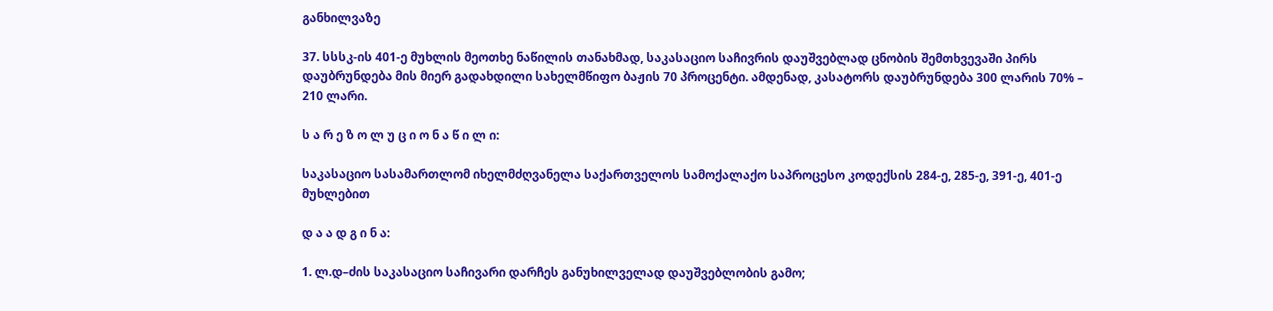განხილვაზე

37. სსსკ-ის 401-ე მუხლის მეოთხე ნაწილის თანახმად, საკასაციო საჩივრის დაუშვებლად ცნობის შემთხვევაში პირს დაუბრუნდება მის მიერ გადახდილი სახელმწიფო ბაჟის 70 პროცენტი. ამდენად, კასატორს დაუბრუნდება 300 ლარის 70% – 210 ლარი.

ს ა რ ე ზ ო ლ უ ც ი ო ნ ა წ ი ლ ი:

საკასაციო სასამართლომ იხელმძღვანელა საქართველოს სამოქალაქო საპროცესო კოდექსის 284-ე, 285-ე, 391-ე, 401-ე მუხლებით

დ ა ა დ გ ი ნ ა:

1. ლ.დ–ძის საკასაციო საჩივარი დარჩეს განუხილველად დაუშვებლობის გამო;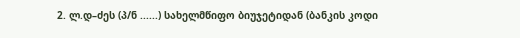2. ლ.დ–ძეს (პ/ნ ......) სახელმწიფო ბიუჯეტიდან (ბანკის კოდი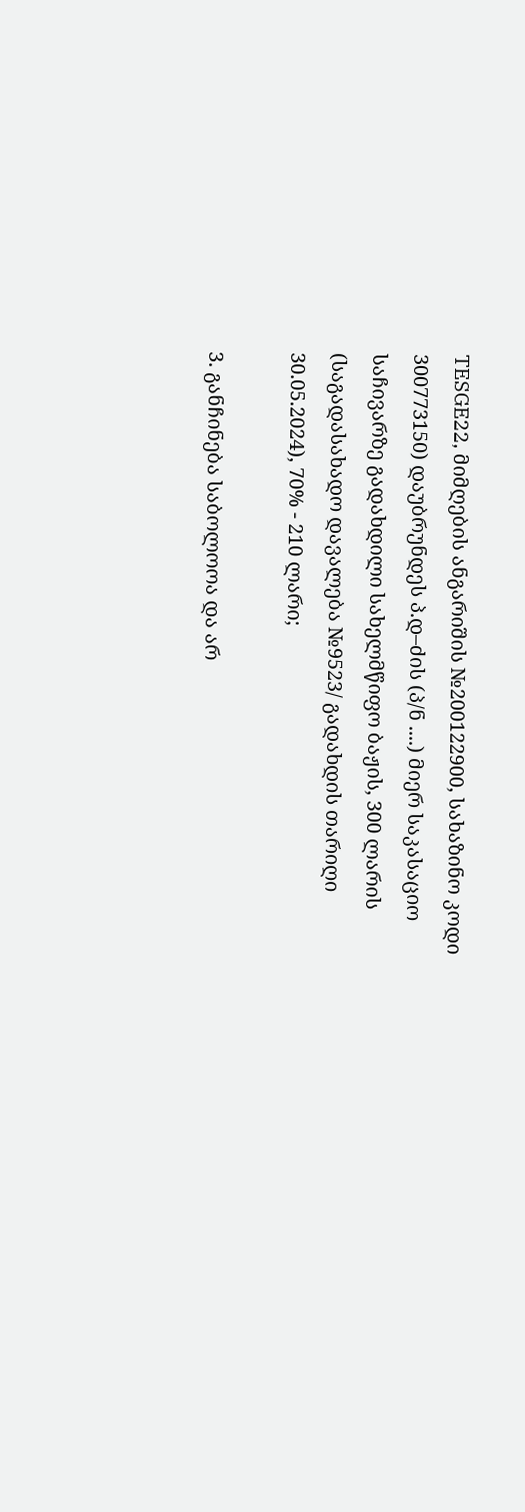TESGE22, მიმღების ანგარიშის №200122900, სახაზინო კოდი 300773150) დაუბრუნდეს პ.დ–ძის (პ/ნ ....) მიერ საკასაციო საჩივარზე გადახდილი სახელმწიფო ბაჟის, 300 ლარის (საგადასახადო დავალება №9523/ გადახდის თარიღი 30.05.2024), 70% - 210 ლარი;

3. განჩინება საბოლოოა და არ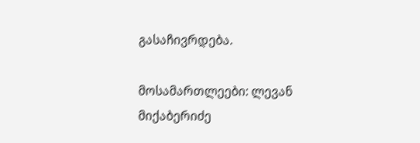გასაჩივრდება.

მოსამართლეები: ლევან მიქაბერიძე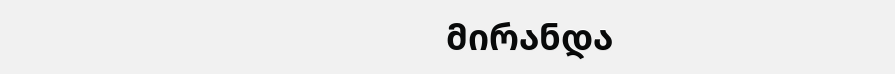მირანდა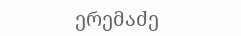ერემაძე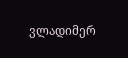ვლადიმერ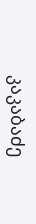კაკაბაძე